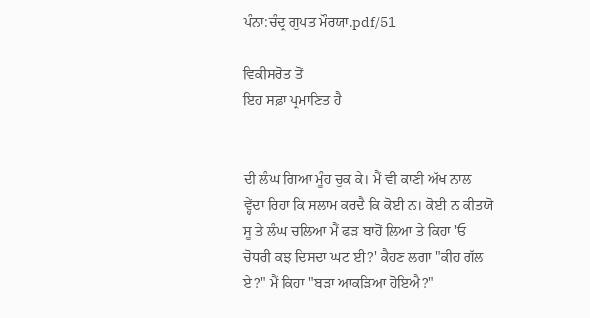ਪੰਨਾ:ਚੰਦ੍ਰ ਗੁਪਤ ਮੌਰਯਾ.pdf/51

ਵਿਕੀਸਰੋਤ ਤੋਂ
ਇਹ ਸਫ਼ਾ ਪ੍ਰਮਾਣਿਤ ਹੈ


ਦੀ ਲੰਘ ਗਿਆ ਮੂੰਹ ਚੁਕ ਕੇ। ਮੈਂ ਵੀ ਕਾਣੀ ਅੱਖ ਨਾਲ
ਵ੍ਹੇਂਦਾ ਰਿਹਾ ਕਿ ਸਲਾਮ ਕਰਦੈ ਕਿ ਕੋਈ ਨ। ਕੋਈ ਨ ਕੀਤਯੋ
ਸੂ ਤੇ ਲੰਘ ਚਲਿਆ ਮੈਂ ਫੜ ਬਾਹੋਂ ਲਿਆ ਤੇ ਕਿਹਾ 'ਓ
ਚੋਧਰੀ ਕਝ ਦਿਸਦਾ ਘਟ ਈ?' ਕੈਹਣ ਲਗਾ "ਕੀਹ ਗੱਲ
ਏ?" ਮੈਂ ਕਿਹਾ "ਬੜਾ ਆਕੜਿਆ ਹੋਇਐ?"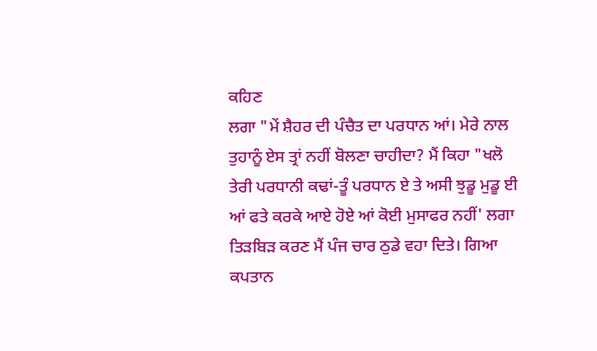ਕਹਿਣ
ਲਗਾ "ਮੇਂ ਸ਼ੈਹਰ ਦੀ ਪੰਚੈਤ ਦਾ ਪਰਧਾਨ ਆਂ। ਮੇਰੇ ਨਾਲ
ਤੁਹਾਨੂੰ ਏਸ ਤ੍ਰਾਂ ਨਹੀਂ ਬੋਲਣਾ ਚਾਹੀਦਾ? ਮੈਂ ਕਿਹਾ "ਖਲੋ
ਤੇਰੀ ਪਰਧਾਨੀ ਕਢਾਂ-ਤੂੰ ਪਰਧਾਨ ਏ ਤੇ ਅਸੀ ਝੁਡੂ ਮੁਡੂ ਈ
ਆਂ ਫਤੇ ਕਰਕੇ ਆਏ ਹੋਏ ਆਂ ਕੋਈ ਮੁਸਾਫਰ ਨਹੀਂ' ਲਗਾ
ਤਿੜਬਿੜ ਕਰਣ ਮੈਂ ਪੰਜ ਚਾਰ ਠੁਡੇ ਵਹਾ ਦਿਤੇ। ਗਿਆ
ਕਪਤਾਨ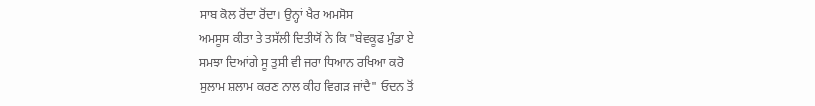ਸਾਬ ਕੋਲ ਰੋਂਦਾ ਰੋਂਦਾ। ਉਨ੍ਹਾਂ ਖੈਰ ਅਮਸੋਸ
ਅਮਸੂਸ ਕੀਤਾ ਤੇ ਤਸੱਲੀ ਦਿਤੀਯੋਂ ਨੇ ਕਿ "ਬੇਵਕੂਫ ਮੁੰਡਾ ਏ
ਸਮਝਾ ਦਿਆਂਗੇ ਸੂ ਤੁਸੀ ਵੀ ਜਰਾ ਧਿਆਨ ਰਖਿਆ ਕਰੋ
ਸੁਲਾਮ ਸ਼ਲਾਮ ਕਰਣ ਨਾਲ ਕੀਹ ਵਿਗੜ ਜਾਂਦੈ" ਓਦਨ ਤੋਂ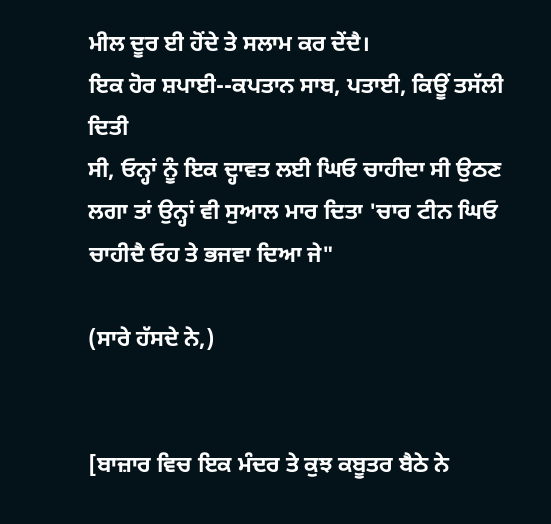ਮੀਲ ਦੂਰ ਈ ਹੋਂਦੇ ਤੇ ਸਲਾਮ ਕਰ ਦੇਂਦੈ।
ਇਕ ਹੋਰ ਸ਼ਪਾਈ--ਕਪਤਾਨ ਸਾਬ, ਪਤਾਈ, ਕਿਊਂ ਤਸੱਲੀ ਦਿਤੀ
ਸੀ, ਓਨ੍ਹਾਂ ਨੂੰ ਇਕ ਦ੍ਹਾਵਤ ਲਈ ਘਿਓ ਚਾਹੀਦਾ ਸੀ ਉਠਣ
ਲਗਾ ਤਾਂ ਉਨ੍ਹਾਂ ਵੀ ਸੁਆਲ ਮਾਰ ਦਿਤਾ 'ਚਾਰ ਟੀਨ ਘਿਓ
ਚਾਹੀਦੈ ਓਹ ਤੇ ਭਜਵਾ ਦਿਆ ਜੇ"

(ਸਾਰੇ ਹੱਸਦੇ ਨੇ,)


[ਬਾਜ਼ਾਰ ਵਿਚ ਇਕ ਮੰਦਰ ਤੇ ਕੁਝ ਕਬੂਤਰ ਬੈਠੇ ਨੇ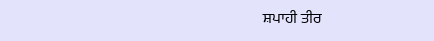ਸ਼ਪਾਹੀ ਤੀਰ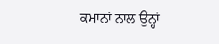ਕਮਾਨਾਂ ਨਾਲ ਉਨ੍ਹਾਂ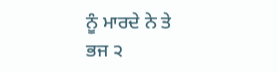ਨੂੰ ਮਾਰਦੇ ਨੇ ਤੇ
ਭਜ ੨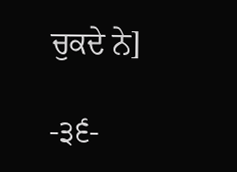ਚੁਕਦੇ ਨੇ]

-੩੬-